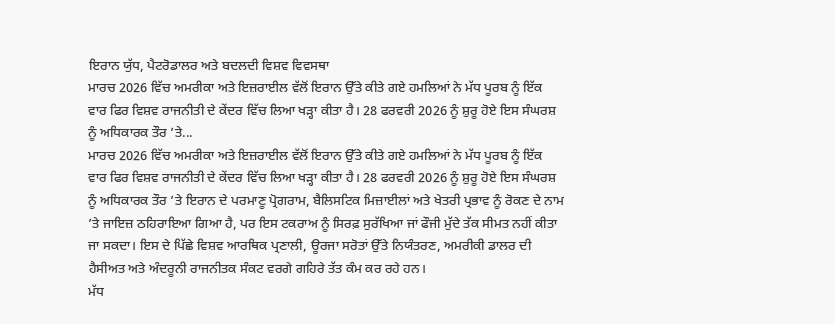ਇਰਾਨ ਯੁੱਧ, ਪੈਟਰੋਡਾਲਰ ਅਤੇ ਬਦਲਦੀ ਵਿਸ਼ਵ ਵਿਵਸਥਾ
ਮਾਰਚ 2026 ਵਿੱਚ ਅਮਰੀਕਾ ਅਤੇ ਇਜ਼ਰਾਈਲ ਵੱਲੋਂ ਇਰਾਨ ਉੱਤੇ ਕੀਤੇ ਗਏ ਹਮਲਿਆਂ ਨੇ ਮੱਧ ਪੂਰਬ ਨੂੰ ਇੱਕ ਵਾਰ ਫਿਰ ਵਿਸ਼ਵ ਰਾਜਨੀਤੀ ਦੇ ਕੇਂਦਰ ਵਿੱਚ ਲਿਆ ਖੜ੍ਹਾ ਕੀਤਾ ਹੈ। 28 ਫਰਵਰੀ 2026 ਨੂੰ ਸ਼ੁਰੂ ਹੋਏ ਇਸ ਸੰਘਰਸ਼ ਨੂੰ ਅਧਿਕਾਰਕ ਤੌਰ ’ਤੇ...
ਮਾਰਚ 2026 ਵਿੱਚ ਅਮਰੀਕਾ ਅਤੇ ਇਜ਼ਰਾਈਲ ਵੱਲੋਂ ਇਰਾਨ ਉੱਤੇ ਕੀਤੇ ਗਏ ਹਮਲਿਆਂ ਨੇ ਮੱਧ ਪੂਰਬ ਨੂੰ ਇੱਕ ਵਾਰ ਫਿਰ ਵਿਸ਼ਵ ਰਾਜਨੀਤੀ ਦੇ ਕੇਂਦਰ ਵਿੱਚ ਲਿਆ ਖੜ੍ਹਾ ਕੀਤਾ ਹੈ। 28 ਫਰਵਰੀ 2026 ਨੂੰ ਸ਼ੁਰੂ ਹੋਏ ਇਸ ਸੰਘਰਸ਼ ਨੂੰ ਅਧਿਕਾਰਕ ਤੌਰ ’ਤੇ ਇਰਾਨ ਦੇ ਪਰਮਾਣੂ ਪ੍ਰੋਗਰਾਮ, ਬੈਲਿਸਟਿਕ ਮਿਜ਼ਾਈਲਾਂ ਅਤੇ ਖੇਤਰੀ ਪ੍ਰਭਾਵ ਨੂੰ ਰੋਕਣ ਦੇ ਨਾਮ ’ਤੇ ਜਾਇਜ਼ ਠਹਿਰਾਇਆ ਗਿਆ ਹੈ, ਪਰ ਇਸ ਟਕਰਾਅ ਨੂੰ ਸਿਰਫ਼ ਸੁਰੱਖਿਆ ਜਾਂ ਫੌਜੀ ਮੁੱਦੇ ਤੱਕ ਸੀਮਤ ਨਹੀਂ ਕੀਤਾ ਜਾ ਸਕਦਾ। ਇਸ ਦੇ ਪਿੱਛੇ ਵਿਸ਼ਵ ਆਰਥਿਕ ਪ੍ਰਣਾਲੀ, ਊਰਜਾ ਸਰੋਤਾਂ ਉੱਤੇ ਨਿਯੰਤਰਣ, ਅਮਰੀਕੀ ਡਾਲਰ ਦੀ ਹੈਸੀਅਤ ਅਤੇ ਅੰਦਰੂਨੀ ਰਾਜਨੀਤਕ ਸੰਕਟ ਵਰਗੇ ਗਹਿਰੇ ਤੱਤ ਕੰਮ ਕਰ ਰਹੇ ਹਨ।
ਮੱਧ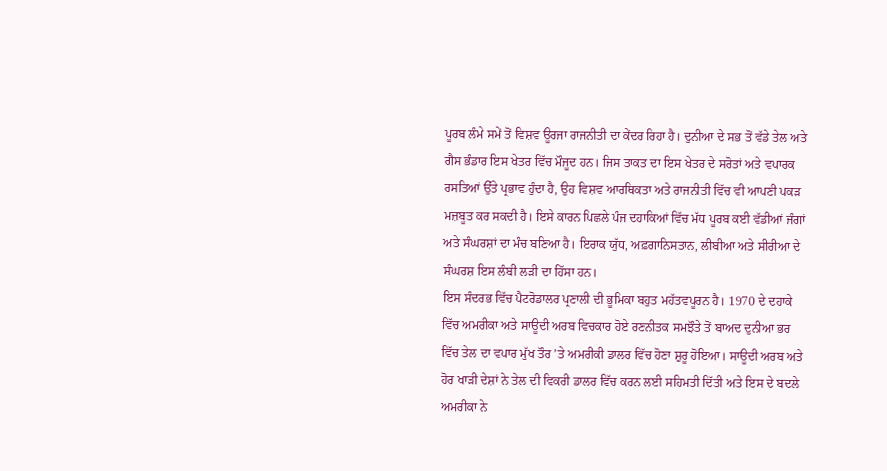ਪੂਰਬ ਲੰਮੇ ਸਮੇਂ ਤੋਂ ਵਿਸ਼ਵ ਊਰਜਾ ਰਾਜਨੀਤੀ ਦਾ ਕੇਂਦਰ ਰਿਹਾ ਹੈ। ਦੁਨੀਆ ਦੇ ਸਭ ਤੋਂ ਵੱਡੇ ਤੇਲ ਅਤੇ ਗੈਸ ਭੰਡਾਰ ਇਸ ਖੇਤਰ ਵਿੱਚ ਮੌਜੂਦ ਹਨ। ਜਿਸ ਤਾਕਤ ਦਾ ਇਸ ਖੇਤਰ ਦੇ ਸਰੋਤਾਂ ਅਤੇ ਵਪਾਰਕ ਰਸਤਿਆਂ ਉੱਤੇ ਪ੍ਰਭਾਵ ਹੁੰਦਾ ਹੈ, ਉਹ ਵਿਸ਼ਵ ਆਰਥਿਕਤਾ ਅਤੇ ਰਾਜਨੀਤੀ ਵਿੱਚ ਵੀ ਆਪਣੀ ਪਕੜ ਮਜ਼ਬੂਤ ਕਰ ਸਕਦੀ ਹੈ। ਇਸੇ ਕਾਰਨ ਪਿਛਲੇ ਪੰਜ ਦਹਾਕਿਆਂ ਵਿੱਚ ਮੱਧ ਪੂਰਬ ਕਈ ਵੱਡੀਆਂ ਜੰਗਾਂ ਅਤੇ ਸੰਘਰਸ਼ਾਂ ਦਾ ਮੰਚ ਬਣਿਆ ਹੈ। ਇਰਾਕ ਯੁੱਧ, ਅਫ਼ਗਾਨਿਸਤਾਨ, ਲੀਬੀਆ ਅਤੇ ਸੀਰੀਆ ਦੇ ਸੰਘਰਸ਼ ਇਸ ਲੰਬੀ ਲੜੀ ਦਾ ਹਿੱਸਾ ਹਨ।
ਇਸ ਸੰਦਰਭ ਵਿੱਚ ਪੈਟਰੋਡਾਲਰ ਪ੍ਰਣਾਲੀ ਦੀ ਭੂਮਿਕਾ ਬਹੁਤ ਮਹੱਤਵਪੂਰਨ ਹੈ। 1970 ਦੇ ਦਹਾਕੇ ਵਿੱਚ ਅਮਰੀਕਾ ਅਤੇ ਸਾਊਦੀ ਅਰਬ ਵਿਚਕਾਰ ਹੋਏ ਰਣਨੀਤਕ ਸਮਝੌਤੇ ਤੋਂ ਬਾਅਦ ਦੁਨੀਆ ਭਰ ਵਿੱਚ ਤੇਲ ਦਾ ਵਪਾਰ ਮੁੱਖ ਤੌਰ ’ਤੇ ਅਮਰੀਕੀ ਡਾਲਰ ਵਿੱਚ ਹੋਣਾ ਸ਼ੁਰੂ ਹੋਇਆ। ਸਾਊਦੀ ਅਰਬ ਅਤੇ ਹੋਰ ਖਾੜੀ ਦੇਸ਼ਾਂ ਨੇ ਤੇਲ ਦੀ ਵਿਕਰੀ ਡਾਲਰ ਵਿੱਚ ਕਰਨ ਲਈ ਸਹਿਮਤੀ ਦਿੱਤੀ ਅਤੇ ਇਸ ਦੇ ਬਦਲੇ ਅਮਰੀਕਾ ਨੇ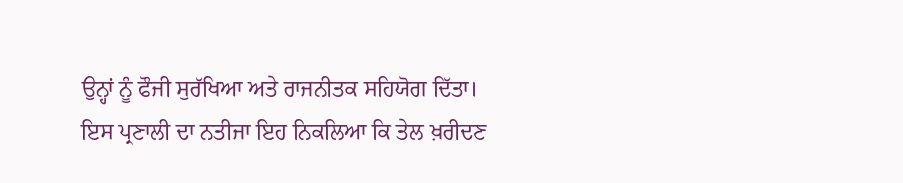ਉਨ੍ਹਾਂ ਨੂੰ ਫੌਜੀ ਸੁਰੱਖਿਆ ਅਤੇ ਰਾਜਨੀਤਕ ਸਹਿਯੋਗ ਦਿੱਤਾ।
ਇਸ ਪ੍ਰਣਾਲੀ ਦਾ ਨਤੀਜਾ ਇਹ ਨਿਕਲਿਆ ਕਿ ਤੇਲ ਖ਼ਰੀਦਣ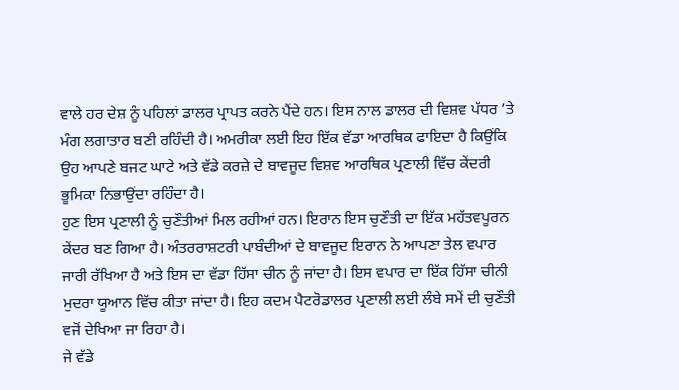ਵਾਲੇ ਹਰ ਦੇਸ਼ ਨੂੰ ਪਹਿਲਾਂ ਡਾਲਰ ਪ੍ਰਾਪਤ ਕਰਨੇ ਪੈਂਦੇ ਹਨ। ਇਸ ਨਾਲ ਡਾਲਰ ਦੀ ਵਿਸ਼ਵ ਪੱਧਰ ’ਤੇ ਮੰਗ ਲਗਾਤਾਰ ਬਣੀ ਰਹਿੰਦੀ ਹੈ। ਅਮਰੀਕਾ ਲਈ ਇਹ ਇੱਕ ਵੱਡਾ ਆਰਥਿਕ ਫਾਇਦਾ ਹੈ ਕਿਉਂਕਿ ਉਹ ਆਪਣੇ ਬਜਟ ਘਾਟੇ ਅਤੇ ਵੱਡੇ ਕਰਜ਼ੇ ਦੇ ਬਾਵਜੂਦ ਵਿਸ਼ਵ ਆਰਥਿਕ ਪ੍ਰਣਾਲੀ ਵਿੱਚ ਕੇਂਦਰੀ ਭੂਮਿਕਾ ਨਿਭਾਉਂਦਾ ਰਹਿੰਦਾ ਹੈ।
ਹੁਣ ਇਸ ਪ੍ਰਣਾਲੀ ਨੂੰ ਚੁਣੌਤੀਆਂ ਮਿਲ ਰਹੀਆਂ ਹਨ। ਇਰਾਨ ਇਸ ਚੁਣੌਤੀ ਦਾ ਇੱਕ ਮਹੱਤਵਪੂਰਨ ਕੇਂਦਰ ਬਣ ਗਿਆ ਹੈ। ਅੰਤਰਰਾਸ਼ਟਰੀ ਪਾਬੰਦੀਆਂ ਦੇ ਬਾਵਜੂਦ ਇਰਾਨ ਨੇ ਆਪਣਾ ਤੇਲ ਵਪਾਰ ਜਾਰੀ ਰੱਖਿਆ ਹੈ ਅਤੇ ਇਸ ਦਾ ਵੱਡਾ ਹਿੱਸਾ ਚੀਨ ਨੂੰ ਜਾਂਦਾ ਹੈ। ਇਸ ਵਪਾਰ ਦਾ ਇੱਕ ਹਿੱਸਾ ਚੀਨੀ ਮੁਦਰਾ ਯੂਆਨ ਵਿੱਚ ਕੀਤਾ ਜਾਂਦਾ ਹੈ। ਇਹ ਕਦਮ ਪੈਟਰੋਡਾਲਰ ਪ੍ਰਣਾਲੀ ਲਈ ਲੰਬੇ ਸਮੇਂ ਦੀ ਚੁਣੌਤੀ ਵਜੋਂ ਦੇਖਿਆ ਜਾ ਰਿਹਾ ਹੈ।
ਜੇ ਵੱਡੇ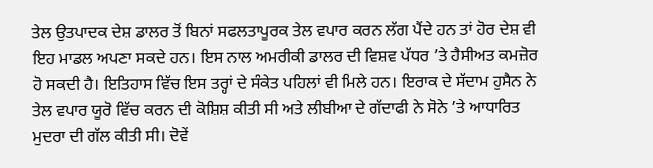ਤੇਲ ਉਤਪਾਦਕ ਦੇਸ਼ ਡਾਲਰ ਤੋਂ ਬਿਨਾਂ ਸਫਲਤਾਪੂਰਕ ਤੇਲ ਵਪਾਰ ਕਰਨ ਲੱਗ ਪੈਂਦੇ ਹਨ ਤਾਂ ਹੋਰ ਦੇਸ਼ ਵੀ ਇਹ ਮਾਡਲ ਅਪਣਾ ਸਕਦੇ ਹਨ। ਇਸ ਨਾਲ ਅਮਰੀਕੀ ਡਾਲਰ ਦੀ ਵਿਸ਼ਵ ਪੱਧਰ ’ਤੇ ਹੈਸੀਅਤ ਕਮਜ਼ੋਰ ਹੋ ਸਕਦੀ ਹੈ। ਇਤਿਹਾਸ ਵਿੱਚ ਇਸ ਤਰ੍ਹਾਂ ਦੇ ਸੰਕੇਤ ਪਹਿਲਾਂ ਵੀ ਮਿਲੇ ਹਨ। ਇਰਾਕ ਦੇ ਸੱਦਾਮ ਹੁਸੈਨ ਨੇ ਤੇਲ ਵਪਾਰ ਯੂਰੋ ਵਿੱਚ ਕਰਨ ਦੀ ਕੋਸ਼ਿਸ਼ ਕੀਤੀ ਸੀ ਅਤੇ ਲੀਬੀਆ ਦੇ ਗੱਦਾਫੀ ਨੇ ਸੋਨੇ ’ਤੇ ਆਧਾਰਿਤ ਮੁਦਰਾ ਦੀ ਗੱਲ ਕੀਤੀ ਸੀ। ਦੋਵੇਂ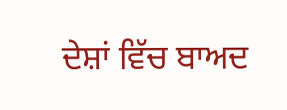ਦੇਸ਼ਾਂ ਵਿੱਚ ਬਾਅਦ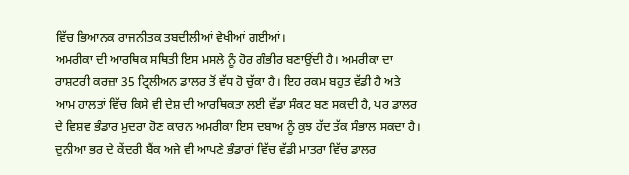ਵਿੱਚ ਭਿਆਨਕ ਰਾਜਨੀਤਕ ਤਬਦੀਲੀਆਂ ਵੇਖੀਆਂ ਗਈਆਂ।
ਅਮਰੀਕਾ ਦੀ ਆਰਥਿਕ ਸਥਿਤੀ ਇਸ ਮਸਲੇ ਨੂੰ ਹੋਰ ਗੰਭੀਰ ਬਣਾਉਂਦੀ ਹੈ। ਅਮਰੀਕਾ ਦਾ ਰਾਸ਼ਟਰੀ ਕਰਜ਼ਾ 35 ਟ੍ਰਿਲੀਅਨ ਡਾਲਰ ਤੋਂ ਵੱਧ ਹੋ ਚੁੱਕਾ ਹੈ। ਇਹ ਰਕਮ ਬਹੁਤ ਵੱਡੀ ਹੈ ਅਤੇ ਆਮ ਹਾਲਤਾਂ ਵਿੱਚ ਕਿਸੇ ਵੀ ਦੇਸ਼ ਦੀ ਆਰਥਿਕਤਾ ਲਈ ਵੱਡਾ ਸੰਕਟ ਬਣ ਸਕਦੀ ਹੈ, ਪਰ ਡਾਲਰ ਦੇ ਵਿਸ਼ਵ ਭੰਡਾਰ ਮੁਦਰਾ ਹੋਣ ਕਾਰਨ ਅਮਰੀਕਾ ਇਸ ਦਬਾਅ ਨੂੰ ਕੁਝ ਹੱਦ ਤੱਕ ਸੰਭਾਲ ਸਕਦਾ ਹੈ। ਦੁਨੀਆ ਭਰ ਦੇ ਕੇਂਦਰੀ ਬੈਂਕ ਅਜੇ ਵੀ ਆਪਣੇ ਭੰਡਾਰਾਂ ਵਿੱਚ ਵੱਡੀ ਮਾਤਰਾ ਵਿੱਚ ਡਾਲਰ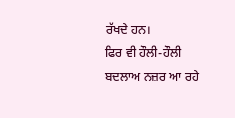ਰੱਖਦੇ ਹਨ।
ਫਿਰ ਵੀ ਹੌਲੀ-ਹੌਲੀ ਬਦਲਾਅ ਨਜ਼ਰ ਆ ਰਹੇ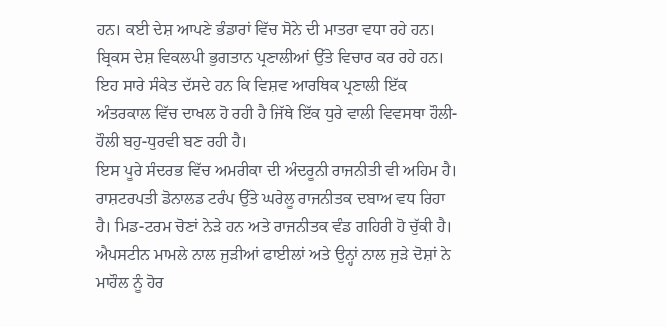ਹਨ। ਕਈ ਦੇਸ਼ ਆਪਣੇ ਭੰਡਾਰਾਂ ਵਿੱਚ ਸੋਨੇ ਦੀ ਮਾਤਰਾ ਵਧਾ ਰਹੇ ਹਨ। ਬ੍ਰਿਕਸ ਦੇਸ਼ ਵਿਕਲਪੀ ਭੁਗਤਾਨ ਪ੍ਰਣਾਲੀਆਂ ਉੱਤੇ ਵਿਚਾਰ ਕਰ ਰਹੇ ਹਨ। ਇਹ ਸਾਰੇ ਸੰਕੇਤ ਦੱਸਦੇ ਹਨ ਕਿ ਵਿਸ਼ਵ ਆਰਥਿਕ ਪ੍ਰਣਾਲੀ ਇੱਕ ਅੰਤਰਕਾਲ ਵਿੱਚ ਦਾਖਲ ਹੋ ਰਹੀ ਹੈ ਜਿੱਥੇ ਇੱਕ ਧੁਰੇ ਵਾਲੀ ਵਿਵਸਥਾ ਹੌਲੀ-ਹੌਲੀ ਬਹੁ-ਧੁਰਵੀ ਬਣ ਰਹੀ ਹੈ।
ਇਸ ਪੂਰੇ ਸੰਦਰਭ ਵਿੱਚ ਅਮਰੀਕਾ ਦੀ ਅੰਦਰੂਨੀ ਰਾਜਨੀਤੀ ਵੀ ਅਹਿਮ ਹੈ। ਰਾਸ਼ਟਰਪਤੀ ਡੋਨਾਲਡ ਟਰੰਪ ਉੱਤੇ ਘਰੇਲੂ ਰਾਜਨੀਤਕ ਦਬਾਅ ਵਧ ਰਿਹਾ ਹੈ। ਮਿਡ-ਟਰਮ ਚੋਣਾਂ ਨੇੜੇ ਹਨ ਅਤੇ ਰਾਜਨੀਤਕ ਵੰਡ ਗਹਿਰੀ ਹੋ ਚੁੱਕੀ ਹੈ। ਐਪਸਟੀਨ ਮਾਮਲੇ ਨਾਲ ਜੁੜੀਆਂ ਫਾਈਲਾਂ ਅਤੇ ਉਨ੍ਹਾਂ ਨਾਲ ਜੁੜੇ ਦੋਸ਼ਾਂ ਨੇ ਮਾਹੌਲ ਨੂੰ ਹੋਰ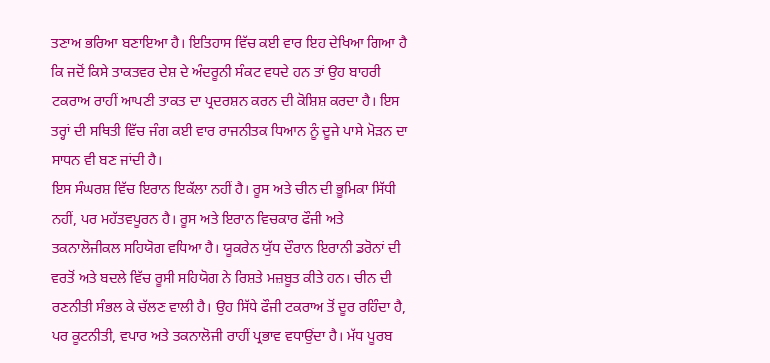ਤਣਾਅ ਭਰਿਆ ਬਣਾਇਆ ਹੈ। ਇਤਿਹਾਸ ਵਿੱਚ ਕਈ ਵਾਰ ਇਹ ਦੇਖਿਆ ਗਿਆ ਹੈ ਕਿ ਜਦੋਂ ਕਿਸੇ ਤਾਕਤਵਰ ਦੇਸ਼ ਦੇ ਅੰਦਰੂਨੀ ਸੰਕਟ ਵਧਦੇ ਹਨ ਤਾਂ ਉਹ ਬਾਹਰੀ ਟਕਰਾਅ ਰਾਹੀਂ ਆਪਣੀ ਤਾਕਤ ਦਾ ਪ੍ਰਦਰਸ਼ਨ ਕਰਨ ਦੀ ਕੋਸ਼ਿਸ਼ ਕਰਦਾ ਹੈ। ਇਸ ਤਰ੍ਹਾਂ ਦੀ ਸਥਿਤੀ ਵਿੱਚ ਜੰਗ ਕਈ ਵਾਰ ਰਾਜਨੀਤਕ ਧਿਆਨ ਨੂੰ ਦੂਜੇ ਪਾਸੇ ਮੋੜਨ ਦਾ ਸਾਧਨ ਵੀ ਬਣ ਜਾਂਦੀ ਹੈ।
ਇਸ ਸੰਘਰਸ਼ ਵਿੱਚ ਇਰਾਨ ਇਕੱਲਾ ਨਹੀਂ ਹੈ। ਰੂਸ ਅਤੇ ਚੀਨ ਦੀ ਭੂਮਿਕਾ ਸਿੱਧੀ ਨਹੀਂ, ਪਰ ਮਹੱਤਵਪੂਰਨ ਹੈ। ਰੂਸ ਅਤੇ ਇਰਾਨ ਵਿਚਕਾਰ ਫੌਜੀ ਅਤੇ ਤਕਨਾਲੋਜੀਕਲ ਸਹਿਯੋਗ ਵਧਿਆ ਹੈ। ਯੂਕਰੇਨ ਯੁੱਧ ਦੌਰਾਨ ਇਰਾਨੀ ਡਰੋਨਾਂ ਦੀ ਵਰਤੋਂ ਅਤੇ ਬਦਲੇ ਵਿੱਚ ਰੂਸੀ ਸਹਿਯੋਗ ਨੇ ਰਿਸ਼ਤੇ ਮਜ਼ਬੂਤ ਕੀਤੇ ਹਨ। ਚੀਨ ਦੀ ਰਣਨੀਤੀ ਸੰਭਲ ਕੇ ਚੱਲਣ ਵਾਲੀ ਹੈ। ਉਹ ਸਿੱਧੇ ਫੌਜੀ ਟਕਰਾਅ ਤੋਂ ਦੂਰ ਰਹਿੰਦਾ ਹੈ, ਪਰ ਕੂਟਨੀਤੀ, ਵਪਾਰ ਅਤੇ ਤਕਨਾਲੋਜੀ ਰਾਹੀਂ ਪ੍ਰਭਾਵ ਵਧਾਉਂਦਾ ਹੈ। ਮੱਧ ਪੂਰਬ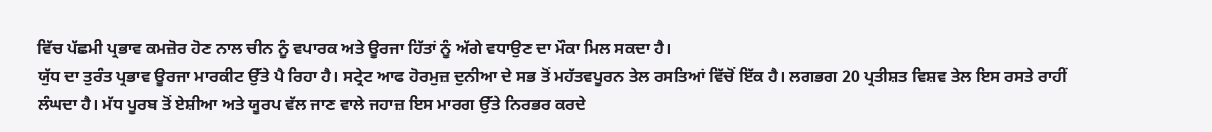ਵਿੱਚ ਪੱਛਮੀ ਪ੍ਰਭਾਵ ਕਮਜ਼ੋਰ ਹੋਣ ਨਾਲ ਚੀਨ ਨੂੰ ਵਪਾਰਕ ਅਤੇ ਊਰਜਾ ਹਿੱਤਾਂ ਨੂੰ ਅੱਗੇ ਵਧਾਉਣ ਦਾ ਮੌਕਾ ਮਿਲ ਸਕਦਾ ਹੈ।
ਯੁੱਧ ਦਾ ਤੁਰੰਤ ਪ੍ਰਭਾਵ ਊਰਜਾ ਮਾਰਕੀਟ ਉੱਤੇ ਪੈ ਰਿਹਾ ਹੈ। ਸਟ੍ਰੇਟ ਆਫ ਹੋਰਮੁਜ਼ ਦੁਨੀਆ ਦੇ ਸਭ ਤੋਂ ਮਹੱਤਵਪੂਰਨ ਤੇਲ ਰਸਤਿਆਂ ਵਿੱਚੋਂ ਇੱਕ ਹੈ। ਲਗਭਗ 20 ਪ੍ਰਤੀਸ਼ਤ ਵਿਸ਼ਵ ਤੇਲ ਇਸ ਰਸਤੇ ਰਾਹੀਂ ਲੰਘਦਾ ਹੈ। ਮੱਧ ਪੂਰਬ ਤੋਂ ਏਸ਼ੀਆ ਅਤੇ ਯੂਰਪ ਵੱਲ ਜਾਣ ਵਾਲੇ ਜਹਾਜ਼ ਇਸ ਮਾਰਗ ਉੱਤੇ ਨਿਰਭਰ ਕਰਦੇ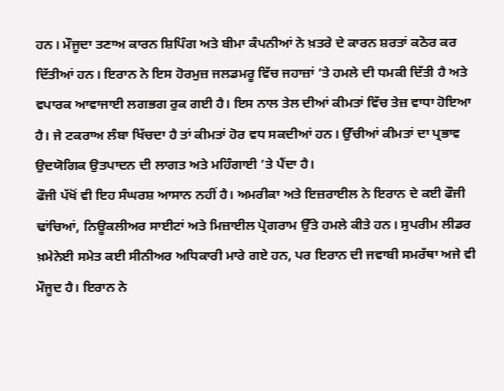ਹਨ। ਮੌਜੂਦਾ ਤਣਾਅ ਕਾਰਨ ਸ਼ਿਪਿੰਗ ਅਤੇ ਬੀਮਾ ਕੰਪਨੀਆਂ ਨੇ ਖ਼ਤਰੇ ਦੇ ਕਾਰਨ ਸ਼ਰਤਾਂ ਕਠੋਰ ਕਰ ਦਿੱਤੀਆਂ ਹਨ। ਇਰਾਨ ਨੇ ਇਸ ਹੋਰਮੁਜ਼ ਜਲਡਮਰੂ ਵਿੱਚ ਜਹਾਜ਼ਾਂ ’ਤੇ ਹਮਲੇ ਦੀ ਧਮਕੀ ਦਿੱਤੀ ਹੈ ਅਤੇ ਵਪਾਰਕ ਆਵਾਜਾਈ ਲਗਭਗ ਰੁਕ ਗਈ ਹੈ। ਇਸ ਨਾਲ ਤੇਲ ਦੀਆਂ ਕੀਮਤਾਂ ਵਿੱਚ ਤੇਜ਼ ਵਾਧਾ ਹੋਇਆ ਹੈ। ਜੇ ਟਕਰਾਅ ਲੰਬਾ ਖਿੱਚਦਾ ਹੈ ਤਾਂ ਕੀਮਤਾਂ ਹੋਰ ਵਧ ਸਕਦੀਆਂ ਹਨ। ਉੱਚੀਆਂ ਕੀਮਤਾਂ ਦਾ ਪ੍ਰਭਾਵ ਉਦਯੋਗਿਕ ਉਤਪਾਦਨ ਦੀ ਲਾਗਤ ਅਤੇ ਮਹਿੰਗਾਈ ’ਤੇ ਪੈਂਦਾ ਹੈ।
ਫੌਜੀ ਪੱਖੋਂ ਵੀ ਇਹ ਸੰਘਰਸ਼ ਆਸਾਨ ਨਹੀਂ ਹੈ। ਅਮਰੀਕਾ ਅਤੇ ਇਜ਼ਰਾਈਲ ਨੇ ਇਰਾਨ ਦੇ ਕਈ ਫੌਜੀ ਢਾਂਚਿਆਂ, ਨਿਊਕਲੀਅਰ ਸਾਈਟਾਂ ਅਤੇ ਮਿਜ਼ਾਈਲ ਪ੍ਰੋਗਰਾਮ ਉੱਤੇ ਹਮਲੇ ਕੀਤੇ ਹਨ। ਸੁਪਰੀਮ ਲੀਡਰ ਖ਼ਮੇਨੇਈ ਸਮੇਤ ਕਈ ਸੀਨੀਅਰ ਅਧਿਕਾਰੀ ਮਾਰੇ ਗਏ ਹਨ, ਪਰ ਇਰਾਨ ਦੀ ਜਵਾਬੀ ਸਮਰੱਥਾ ਅਜੇ ਵੀ ਮੌਜੂਦ ਹੈ। ਇਰਾਨ ਨੇ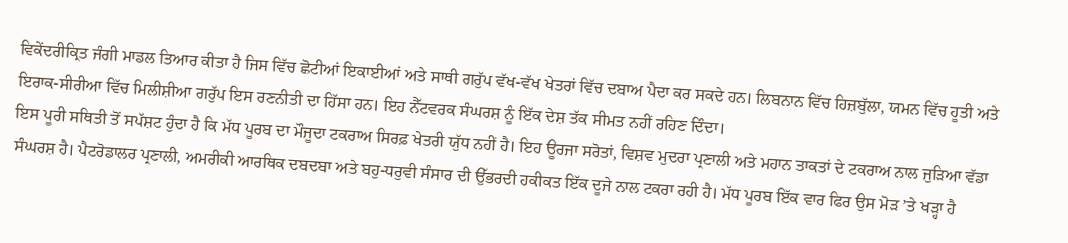ਵਿਕੇਂਦਰੀਕ੍ਰਿਤ ਜੰਗੀ ਮਾਡਲ ਤਿਆਰ ਕੀਤਾ ਹੈ ਜਿਸ ਵਿੱਚ ਛੋਟੀਆਂ ਇਕਾਈਆਂ ਅਤੇ ਸਾਥੀ ਗਰੁੱਪ ਵੱਖ-ਵੱਖ ਖੇਤਰਾਂ ਵਿੱਚ ਦਬਾਅ ਪੈਦਾ ਕਰ ਸਕਦੇ ਹਨ। ਲਿਬਨਾਨ ਵਿੱਚ ਹਿਜ਼ਬੁੱਲਾ, ਯਮਨ ਵਿੱਚ ਹੂਤੀ ਅਤੇ ਇਰਾਕ-ਸੀਰੀਆ ਵਿੱਚ ਮਿਲੀਸ਼ੀਆ ਗਰੁੱਪ ਇਸ ਰਣਨੀਤੀ ਦਾ ਹਿੱਸਾ ਹਨ। ਇਹ ਨੈੱਟਵਰਕ ਸੰਘਰਸ਼ ਨੂੰ ਇੱਕ ਦੇਸ਼ ਤੱਕ ਸੀਮਤ ਨਹੀਂ ਰਹਿਣ ਦਿੰਦਾ।
ਇਸ ਪੂਰੀ ਸਥਿਤੀ ਤੋਂ ਸਪੱਸ਼ਟ ਹੁੰਦਾ ਹੈ ਕਿ ਮੱਧ ਪੂਰਬ ਦਾ ਮੌਜੂਦਾ ਟਕਰਾਅ ਸਿਰਫ਼ ਖੇਤਰੀ ਯੁੱਧ ਨਹੀਂ ਹੈ। ਇਹ ਊਰਜਾ ਸਰੋਤਾਂ, ਵਿਸ਼ਵ ਮੁਦਰਾ ਪ੍ਰਣਾਲੀ ਅਤੇ ਮਹਾਨ ਤਾਕਤਾਂ ਦੇ ਟਕਰਾਅ ਨਾਲ ਜੁੜਿਆ ਵੱਡਾ ਸੰਘਰਸ਼ ਹੈ। ਪੈਟਰੋਡਾਲਰ ਪ੍ਰਣਾਲੀ, ਅਮਰੀਕੀ ਆਰਥਿਕ ਦਬਦਬਾ ਅਤੇ ਬਹੁ-ਧਰੁਵੀ ਸੰਸਾਰ ਦੀ ਉੱਭਰਦੀ ਹਕੀਕਤ ਇੱਕ ਦੂਜੇ ਨਾਲ ਟਕਰਾ ਰਹੀ ਹੈ। ਮੱਧ ਪੂਰਬ ਇੱਕ ਵਾਰ ਫਿਰ ਉਸ ਮੋੜ ’ਤੇ ਖੜ੍ਹਾ ਹੈ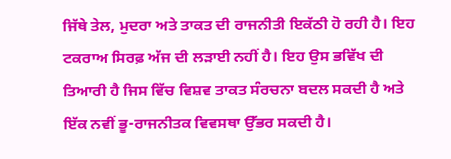ਜਿੱਥੇ ਤੇਲ, ਮੁਦਰਾ ਅਤੇ ਤਾਕਤ ਦੀ ਰਾਜਨੀਤੀ ਇਕੱਠੀ ਹੋ ਰਹੀ ਹੈ। ਇਹ ਟਕਰਾਅ ਸਿਰਫ਼ ਅੱਜ ਦੀ ਲੜਾਈ ਨਹੀਂ ਹੈ। ਇਹ ਉਸ ਭਵਿੱਖ ਦੀ ਤਿਆਰੀ ਹੈ ਜਿਸ ਵਿੱਚ ਵਿਸ਼ਵ ਤਾਕਤ ਸੰਰਚਨਾ ਬਦਲ ਸਕਦੀ ਹੈ ਅਤੇ ਇੱਕ ਨਵੀਂ ਭੂ-ਰਾਜਨੀਤਕ ਵਿਵਸਥਾ ਉੱਭਰ ਸਕਦੀ ਹੈ।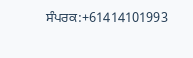ਸੰਪਰਕ:+61414101993